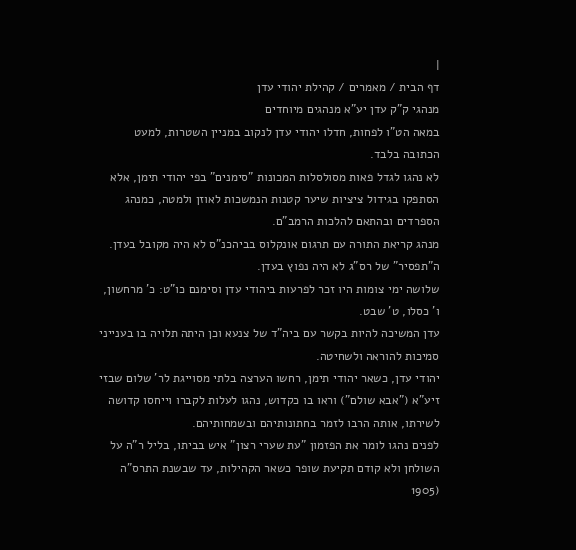|
דף הבית / מאמרים / קהילת יהודי עדן
מנהגי ק"ק עדן יע"א מנהגים מיוחדים
במאה הט"ו לפחות, חדלו יהודי עדן לנקוב במניין השטרות, למעט הכתובה בלבד.
לא נהגו לגדל פאות מסולסלות המכונות "סימנים" בפי יהודי תימן, אלא הסתפקו בגידול ציציות שיער קטנות הנמשכות לאוזן ולמטה, כמנהג הספרדים ובהתאם להלכות הרמב"ם.
מנהג קריאת התורה עם תרגום אונקלוס בביהכנ"ס לא היה מקובל בעדן.
ה"תפסיר" של רס"ג לא היה נפוץ בעדן.
שלושה ימי צומות היו זכר לפרעות ביהודי עדן וסימנם כו"ט: כ' מרחשון, ו' כסלו, ט' שבט.
עדן המשיכה להיות בקשר עם ביה"ד של צנעא וכן היתה תלויה בו בענייני סמיכות להוראה ולשחיטה.
יהודי עדן, כשאר יהודי תימן, רחשו הערצה בלתי מסוייגת לר' שלום שבזי זיע"א ("אבא שולם") וראו בו כקדוש, נהגו לעלות לקברו וייחסו קדושה לשירתו, אותה הרבו לזמר בחתונותיהם ובשמחותיהם.
לפנים נהגו לומר את הפזמון "עת שערי רצון" איש בביתו, בליל ר"ה על השולחן ולא קודם תקיעת שופר כשאר הקהילות, עד שבשנת התרס"ה (1905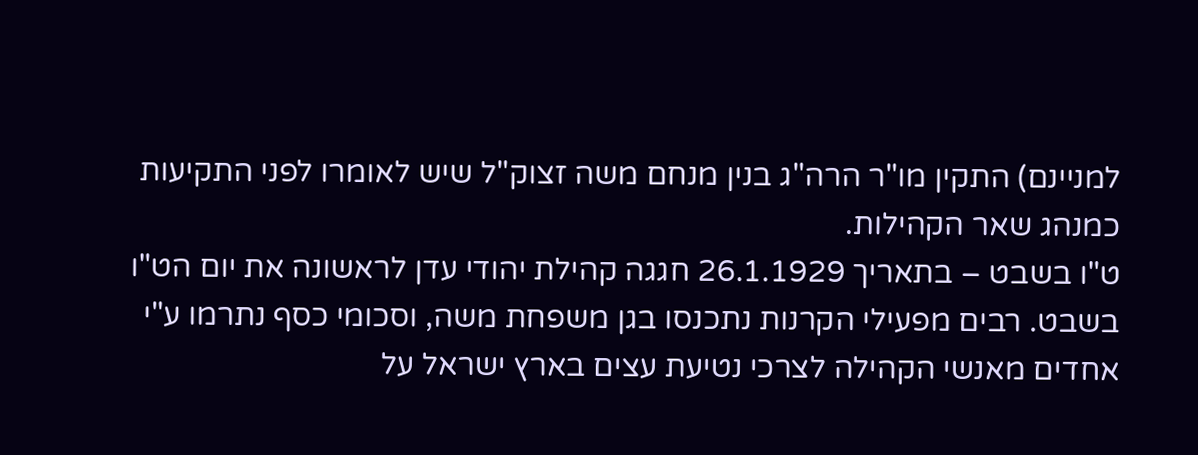למניינם) התקין מו"ר הרה"ג בנין מנחם משה זצוק"ל שיש לאומרו לפני התקיעות כמנהג שאר הקהילות.
ט"ו בשבט – בתאריך 26.1.1929 חגגה קהילת יהודי עדן לראשונה את יום הט"ו בשבט. רבים מפעילי הקרנות נתכנסו בגן משפחת משה, וסכומי כסף נתרמו ע"י אחדים מאנשי הקהילה לצרכי נטיעת עצים בארץ ישראל על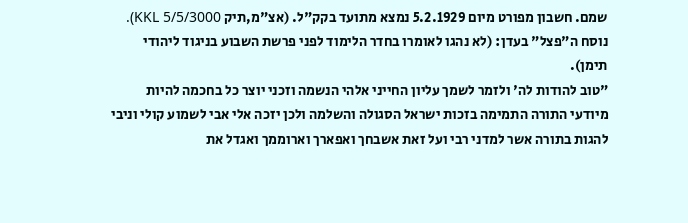שמם. חשבון מפורט מיום 5.2.1929 נמצא מתועד בקק"ל. (אצ"מ,תיק KKL 5/5/3000).
נוסח ה"פצל" בעדן: (לא נהגו לאומרו בחדר הלימוד לפני פרשת השבוע בניגוד ליהודי תימן).
"טוב להודות לה' ולזמר לשמך עליון החייני אלהי הנשמה וזכני יוצר כל בחכמה להיות מיודעי התורה התמימה בזכות ישראל הסגולה והשלמה ולכן יזכה אלי אבי לשמוע קולי וניבי להגות בתורה אשר למדני רבי ועל זאת אשבחך ואפארך וארוממך ואגדל את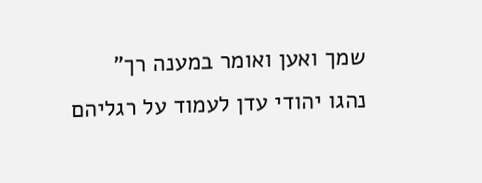שמך ואען ואומר במענה רך"
נהגו יהודי עדן לעמוד על רגליהם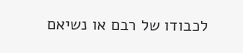לכבודו של רבם או נשיאם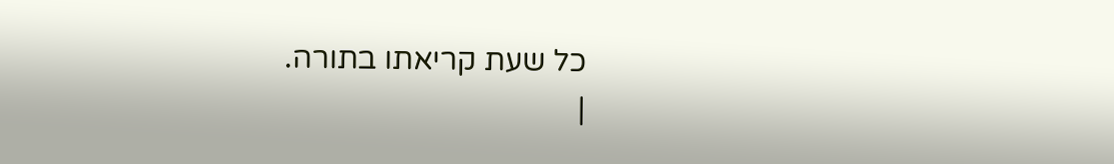כל שעת קריאתו בתורה.
|